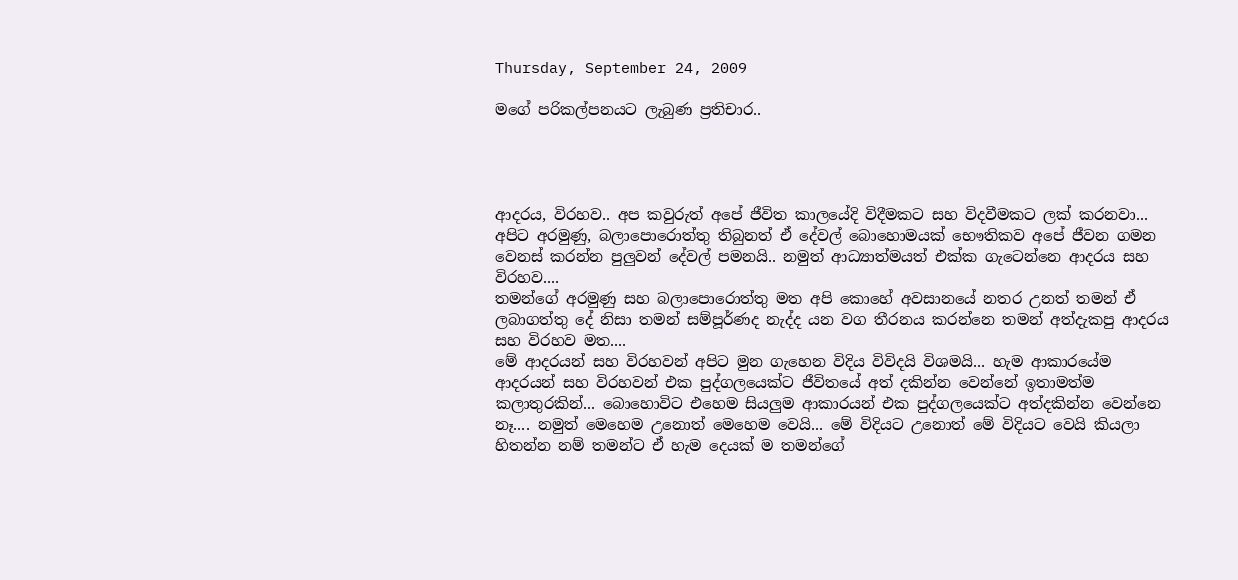Thursday, September 24, 2009

මගේ පරිකල්පනයට ලැබුණ ප්‍රතිචාර..




ආදරය, විරහව.. අප කවුරුත් අපේ ජීවිත කාලයේදි විදීමකට සහ විදවීමකට ලක් කරනවා... අපිට අරමුණු, බලාපොරොත්තු තිබුනත් ඒ දේවල් බොහොමයක් භෞතිකව අපේ ජීවන ගමන වෙනස් කරන්න පුලුවන් දේවල් පමනයි.. නමුත් ආධ්‍යාත්මයත් එක්ක ගැටෙන්නෙ ආදරය සහ විරහව....
තමන්ගේ අරමුණු සහ බලාපොරොත්තු මත අපි කොහේ අවසානයේ නතර උනත් තමන් ඒ ලබාගත්තු දේ නිසා තමන් සම්පූර්ණද නැද්ද යන වග තීරනය කරන්නෙ තමන් අත්දැකපු ආදරය සහ විරහව මත....
මේ ආදරයන් සහ විරහවන් අපිට මුන ගැහෙන විදිය විවිදයි විශමයි... හැම ආකාරයේම ආදරයන් සහ විරහවන් එක පුද්ගලයෙක්ට ජීවිතයේ අත් දකින්න වෙන්නේ ඉතාමත්ම කලාතුරකින්... බොහොවිට එහෙම සියලුම ආකාරයන් එක පුද්ගලයෙක්ට අත්දකින්න වෙන්නෙ නෑ.... නමුත් මෙහෙම උනොත් මෙහෙම වෙයි... මේ විදියට උනොත් මේ විදියට වෙයි කියලා හිතන්න නම් තමන්ට ඒ හැම දෙයක් ම තමන්ගේ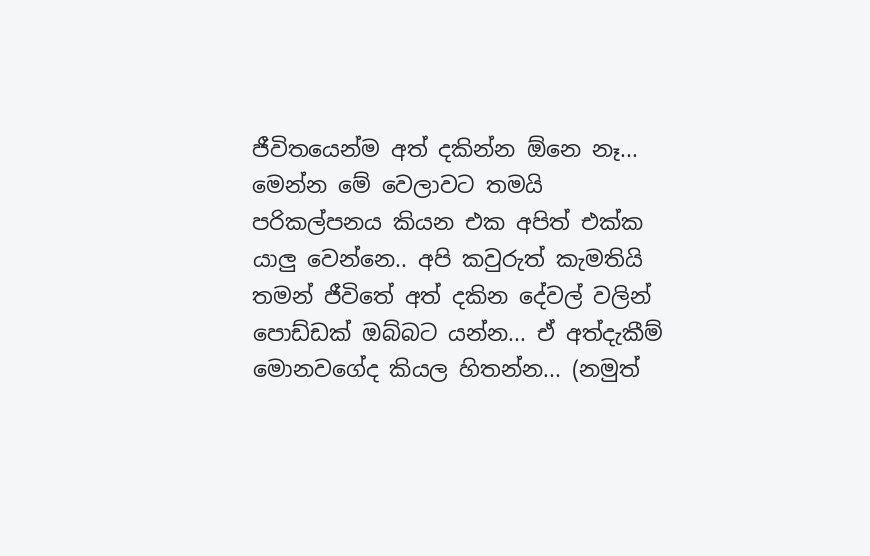ජීවිතයෙන්ම අත් දකින්න ඕනෙ නෑ...
මෙන්න මේ වෙලාවට තමයි පරිකල්පනය කියන එක අපිත් එක්ක යාලු වෙන්නෙ.. අපි කවුරුත් කැමතියි තමන් ජීවිතේ අත් දකින දේවල් වලින් පොඩ්ඩක් ඔබ්බට යන්න... ඒ අත්දැකීම් මොනවගේද කියල හිතන්න... (නමුත්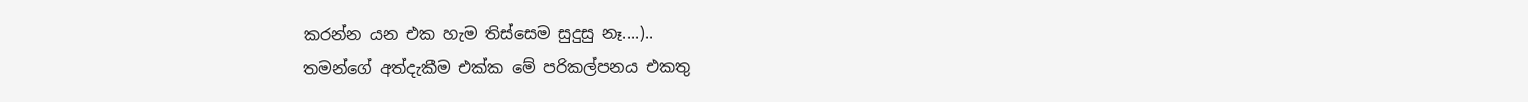කරන්න යන එක හැම තිස්සෙම සුදුසු නෑ....)..
තමන්ගේ අත්දැකීම එක්ක මේ පරිකල්පනය එකතු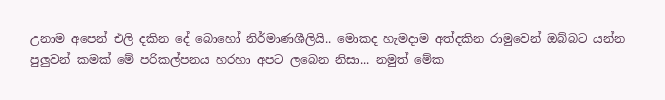උනාම අපෙන් එලි දකින දේ බොහෝ නිර්මාණශීලියි.. මොකද හැමදාම අත්දකින රාමුවෙන් ඔබ්බට යන්න පුලුවන් කමක් මේ පරිකල්පනය හරහා අපට ලබෙන නිසා... නමුත් මේක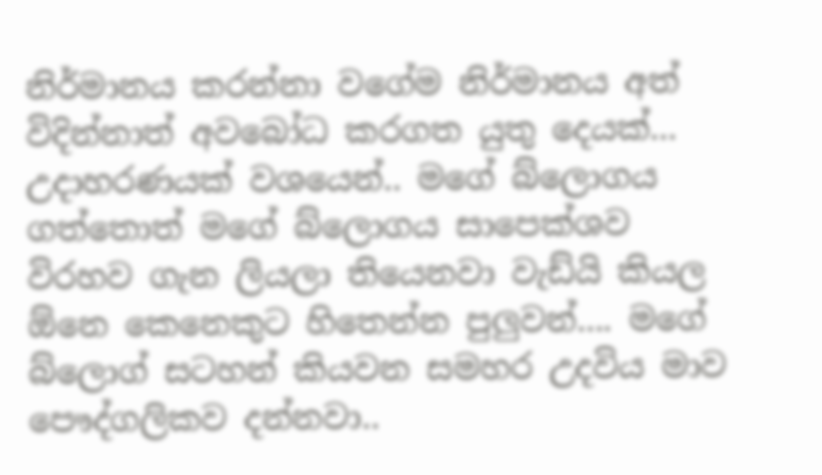නිර්මානය කරන්නා වගේම නිර්මානය අත් විදින්නාත් අවබෝධ කරගත යුතු දෙයක්...
උදාහරණයක් වශයෙන්.. මගේ බ්ලොගය ගත්තොත් මගේ බ්ලොගය සාපෙක්ශව විරහව ගැන ලියලා තියෙනවා වැඩ්යි කියල ඕනෙ කෙනෙකුට හිතෙන්න පුලුවන්.... මගේ බ්ලොග් සටහන් කියවන සමහර උදවිය මාව පෞද්ගලිකව දන්නවා..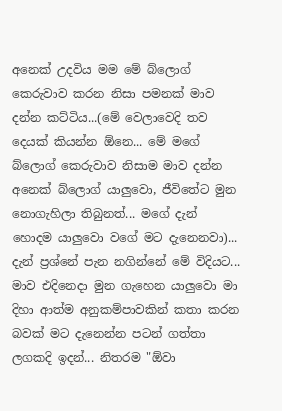අනෙක් උදවිය මම මේ බ්ලොග් කෙරුවාව කරන නිසා පමනක් මාව දන්න කට්ටිය...(මේ වෙලාවෙදි තව දෙයක් කියන්න ඕනෙ... මේ මගේ බ්ලොග් කෙරුවාව නිසාම මාව දන්න අනෙක් බ්ලොග් යාලුවො, ජීවිතේට මුන නොගැහිලා තිබුනත්... මගේ දැන් හොදම යාලුවො වගේ මට දැනෙනවා)... දැන් ප්‍රශ්නේ පැන නගින්නේ මේ විදියට... මාව එදිනෙදා මුන ගැහෙන යාලුවො මා දිහා ආත්ම අනුකම්පාවකින් කතා කරන බවක් මට දැනෙන්න පටන් ගත්තා ලගකදි ඉදන්... නිතරම "ඕවා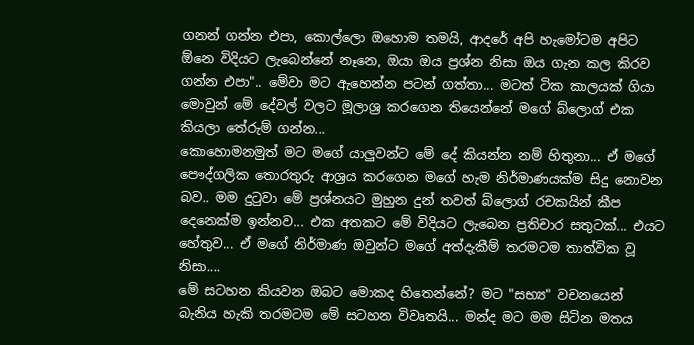ගනන් ගන්න එපා, කොල්ලො ඔහොම තමයි, ආදරේ අපි හැමෝටම අපිට ඕනෙ විදියට ලැබෙන්නේ නෑනෙ, ඔයා ඔය ප්‍රශ්න නිසා ඔය ගැන කල කිරව ගන්න එපා".. මේවා මට ඇහෙන්න පටන් ගත්තා... මටත් ටික කාලයක් ගියා මොවුන් මේ දේවල් වලට මූලාශ්‍ර කරගෙන තියෙන්නේ මගේ බ්ලොග් එක කියලා තේරුම් ගන්න...
කොහොමනමුත් මට මගේ යාලුවන්ට මේ දේ කියන්න නම් හිතුනා... ඒ මගේ පෞද්ගලික තොරතුරු ආශ්‍රය කරගෙන මගේ හැම නිර්මාණයක්ම සිදු නොවන බව.. මම දුටුවා මේ ප්‍රශ්නයට මුහුන දුන් තවත් බ්ලොග් රචකයින් කීප දෙනෙක්ම ඉන්නව... එක අතකට මේ විදියට ලැබෙන ප්‍රතිචාර සතුටක්... එයට හේතුව... ඒ මගේ නිර්මාණ ඔවුන්ට මගේ අත්දැකීම් තරමටම තාත්වික වූ නිසා....
මේ සටහන කියවන ඔබට මොකද හිතෙන්නේ? මට "සභ්‍ය" වචනයෙන් බැනිය හැකි තරමටම මේ සටහන විවෘතයි... මන්ද මට මම සිටින මතය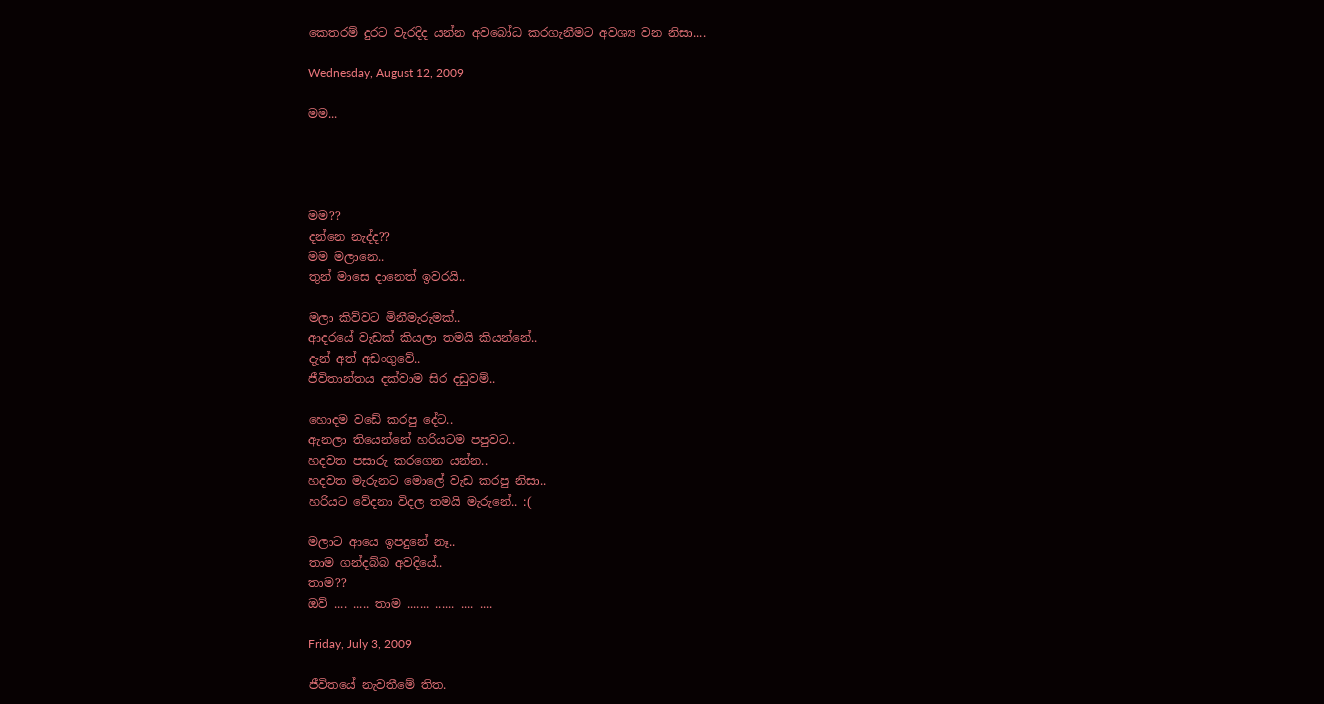කෙතරම් දුරට වැරදිද යන්න අවබෝධ කරගැනීමට අවශ්‍ය වන නිසා....

Wednesday, August 12, 2009

මම...




මම??
දන්නෙ නැද්ද??
මම මලානෙ..
තුන් මාසෙ දානෙත් ඉවරයි..

මලා කිව්වට මිනීමැරුමක්..
ආදරයේ වැඩක් කියලා තමයි කියන්නේ..
දැන් අත් අඩංගුවේ..
ජීවිතාන්තය දක්වාම සිර දඩුවම්..

හොදම වඩේ කරපු දේට..
ඇනලා තියෙන්නේ හරියටම පපුවට..
හදවත පසාරු කරගෙන යන්න..
හදවත මැරුනට මොලේ වැඩ කරපු නිසා..
හරියට වේදනා විදල තමයි මැරුනේ.. :(

මලාට ආයෙ ඉපදුනේ නෑ..
තාම ගන්දබ්බ අවදියේ..
තාම??
ඔව් .... ..... තාම ....... ...... .... ....

Friday, July 3, 2009

ජීවිතයේ නැවතීමේ තිත.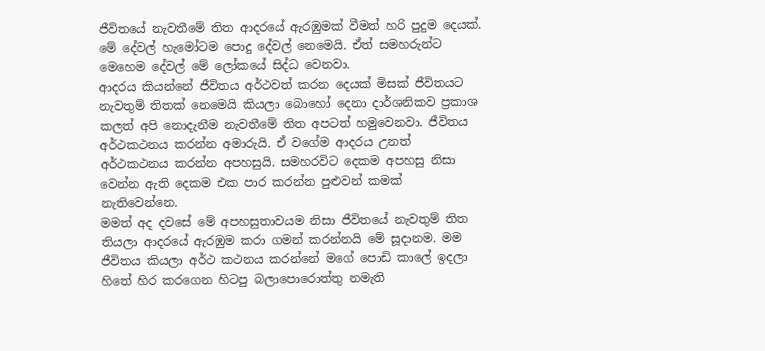ජීවිතයේ නැවතීමේ තිත ආදරයේ ඇරඹුමක් වීමත් හරි පුදුම දෙයක්. මේ දේවල් හැමෝටම පොදු දේවල් නෙමෙයි. ඒත් සමහරුන්ට මෙහෙම දේවල් මේ ලෝකයේ සිද්ධ වෙනවා.
ආදරය කියන්නේ ජීවිතය අර්ථවත් කරන දෙයක් මිසක් ජීවිතයට නැවතුම් තිතක් නෙමෙයි කියලා බොහෝ දෙනා දාර්ශනිකව ප්‍රකාශ කලත් අපි නොදැනීම නැවතීමේ තිත අපටත් හමුවෙනවා. ජීවිතය අර්ථකථනය කරන්න අමාරුයි. ඒ වගේම ආදරය උනත් අර්ථකථනය කරන්න අපහසුයි. සමහරවිට දෙකම අපහසු නිසා වෙන්න ඇති දෙකම එක පාර කරන්න පුළුවන් කමක් නැතිවෙන්නෙ.
මමත් අද දවසේ මේ අපහසුතාවයම නිසා ජීවිතයේ නැවතුම් තිත තියලා ආදරයේ ඇරඹුම කරා ගමන් කරන්නයි මේ සූදානම. මම ජීවිතය කියලා අර්ථ කථනය කරන්නේ මගේ පොඩි කාලේ ඉදලා හිතේ හිර කරගෙන හිටපු බලාපොරොත්තු නමැති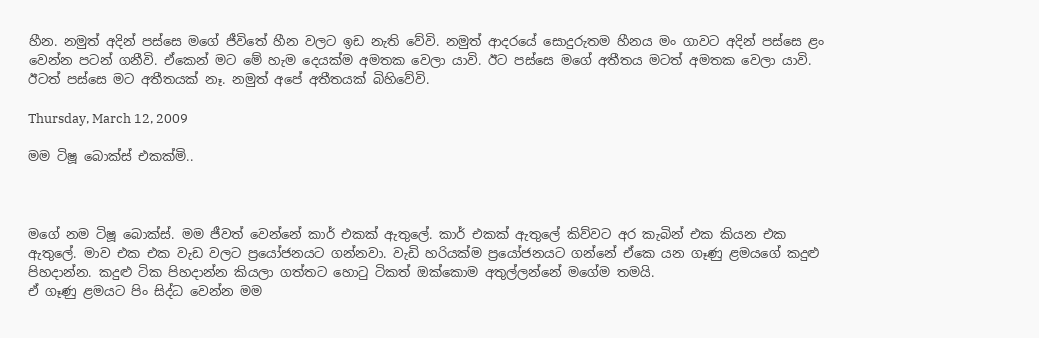හීන. නමුත් අදින් පස්සෙ මගේ ජීවිතේ හීන වලට ඉඩ නැති වේවි. නමුත් ආදරයේ සොදුරුතම හීනය මං ගාවට අදින් පස්සෙ ළං වෙන්න පටන් ගනීවි. ඒකෙන් මට මේ හැම දෙයක්ම අමතක වෙලා යාවි. ඊට පස්සෙ මගේ අතීතය මටත් අමතක වෙලා යාවි. ඊටත් පස්සෙ මට අතීතයක් නෑ. නමුත් අපේ අතීතයක් බිහිවේවි.

Thursday, March 12, 2009

මම ටිෂූ බොක්ස් එකක්මි..



මගේ නම ටිෂූ බොක්ස්. මම ජීවත් වෙන්නේ කාර් එකක් ඇතුලේ. කාර් එකක් ඇතුලේ කිව්වට අර කැබින් එක කියන එක ඇතුලේ. මාව එක එක වැඩ වලට ප්‍රයෝජනයට ගන්නවා. වැඩි හරියක්ම ප්‍රයෝජනයට ගන්නේ ඒකෙ යන ගෑණු ළමයගේ කදුළු පිහදාන්න. කදුළු ටික පිහදාන්න කියලා ගත්තට හොටු ටිකත් ඔක්කොම අතුල්ලන්නේ මගේම තමයි.
ඒ ගෑණු ළමයට පිං සිද්ධ වෙන්න මම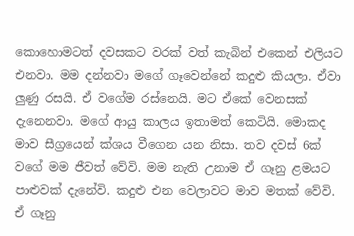කොහොමටත් දවසකට වරක් වත් කැබින් එකෙන් එලියට එනවා. මම දන්නවා මගේ ගෑවෙන්නේ කදුළු කියලා. ඒවා ලුණු රසයි. ඒ වගේම රස්නෙයි. මට ඒකේ වෙනසක් දැනෙනවා. මගේ ආයු කාලය ඉතාමත් කෙටියි. මොකද මාව සීග්‍රයෙන් ක්ශය වීගෙන යන නිසා. තව දවස් 6ක් වගේ මම ජීවත් වේවි. මම නැති උනාම ඒ ගෑනු ළමයට පාළුවක් දැනේවි. කදුළු එන වෙලාවට මාව මතක් වේවි. ඒ ගෑනු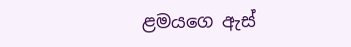ළමයගෙ ඇස්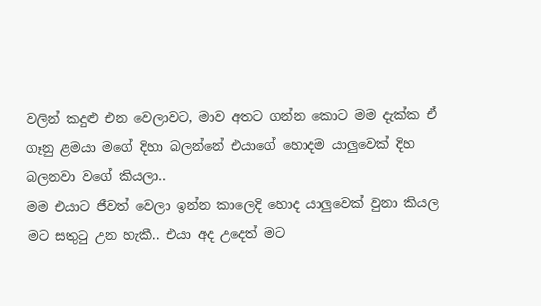වලින් කදුළු එන වෙලාවට, මාව අතට ගන්න කොට මම දැක්ක ඒ ගෑනු ළමයා මගේ දිහා බලන්නේ එයාගේ හොදම යාලුවෙක් දිහ බලනවා වගේ කියලා..
මම එයාට ජීවත් වෙලා ඉන්න කාලෙදි හොද යාලුවෙක් වුනා කියල මට සතුටු උන හැකී.. එයා අද උදෙත් මට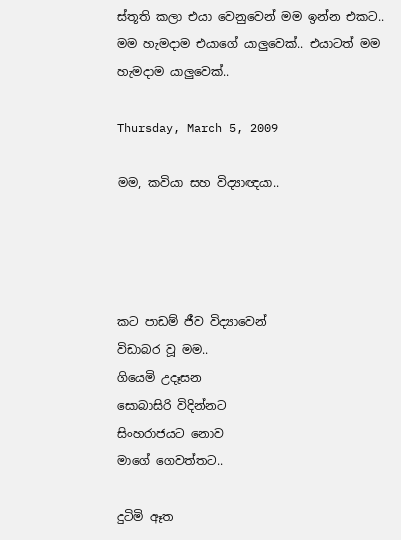ස්තූති කලා එයා වෙනුවෙන් මම ඉන්න එකට..
මම හැමදාම එයාගේ යාලුවෙක්.. එයාටත් මම හැමදාම යාලුවෙක්..

Thursday, March 5, 2009

මම, කවියා සහ විද්‍යාඥයා..




කට පාඩම් ජීව විද්‍යාවෙන්
විඩාබර වූ මම..
ගියෙමි උදෑසන
සොබාසිරි විදින්නට
සිංහරාජයට නොව
මාගේ ගෙවත්තට..

දුටිමි ඈත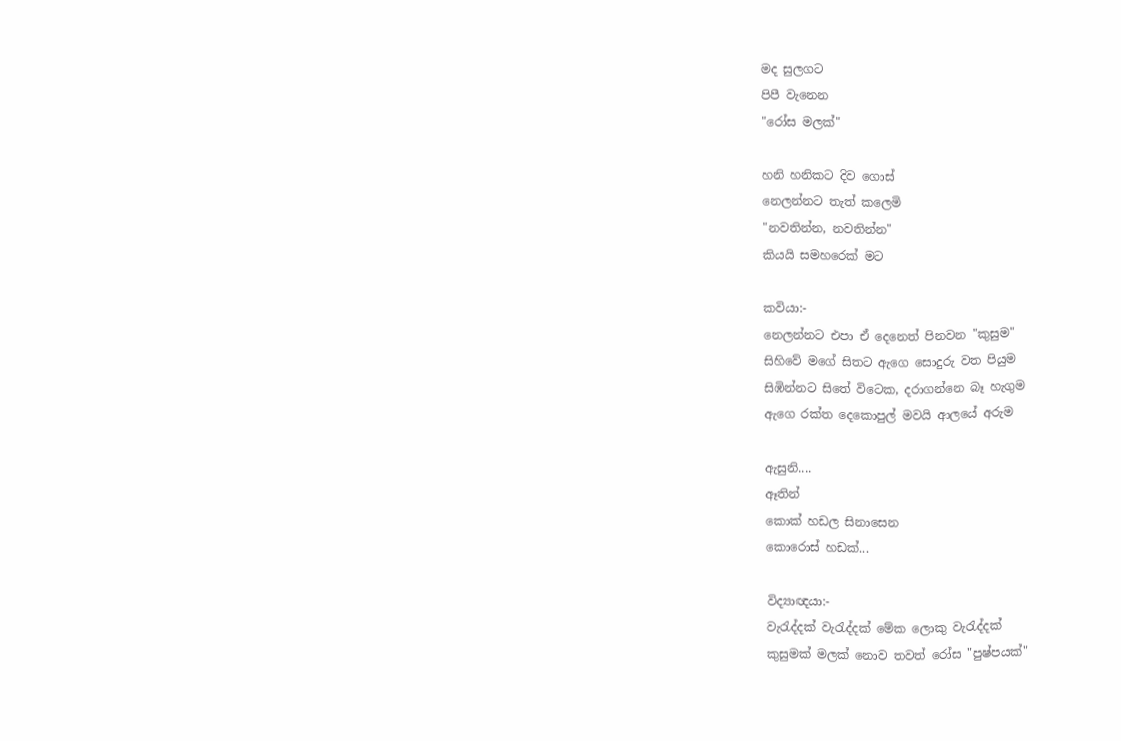මද සුලගට
පිපී වැනෙන
"රෝස මලක්"

හනි හනිකට දිව ගොස්
නෙලන්නට තැත් කලෙමි
"නවතින්න, නවතින්න"
කියයි සමහරෙක් මට

කවියා:-
නෙලන්නට එපා ඒ දෙනෙත් පිනවන "කුසුම"
සිහිවේ මගේ සිතට ඇ‍ගෙ සොදුරු වත පියුම
සිඹින්නට සිතේ විටෙක, දරාගන්නෙ බෑ හැගුම
ඇගෙ රක්ත දෙකොපුල් මවයි ආලයේ අරුම

ඇසුනි....
ඈතින්
කොක් හඩල සිනාසෙන
කොරොස් හඩක්...

විද්‍යාඥයා:-
වැරැද්දක් වැරැද්දක් මේක ලොකු වැරැද්දක්
කුසුමක් මලක් නොව තවත් රෝස "පුෂ්පයක්"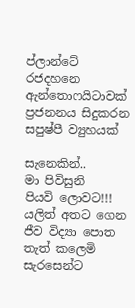ප්ලාන්ටේ රජදහනෙ ඇන්තොෆයිටාවක්
ප්‍රජනනය සිදුකරන සපුෂ්පී ව්‍යුහයක්

සැනෙකින්..
මා පිවිසුනි
පියවි ලොවට!!!
යලිත් අතට ගෙන
ජීව විද්‍යා පොත
තැත් කලෙමි සැරසෙන්ට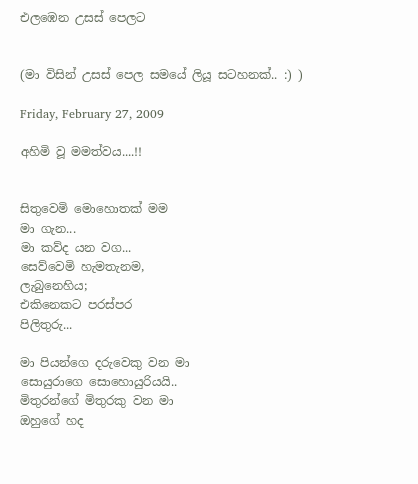එලඹෙන උසස් පෙලට


(මා විසින් උසස් පෙල සමයේ ලියූ සටහනක්.. :) )

Friday, February 27, 2009

අහිමි වූ මමත්වය....!!


සිතුවෙමි මොහොතක් මම
මා ගැන...
මා කව්ද යන වග...
සෙව්වෙමි හැමතැනම,
ලැබුනෙහිය;
එකිනෙකට පරස්පර
පිලිතුරු...

මා පියන්ගෙ දරුවෙකු වන මා
සොයුරාගෙ සොහොයුරියයි..
මිතුරන්ගේ මිතුරකු වන මා
ඔහුගේ හද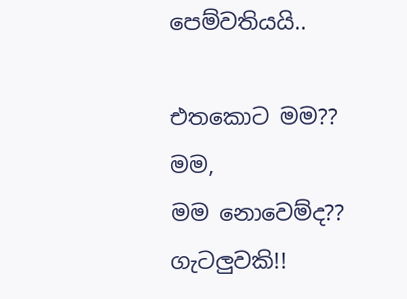පෙම්වතියයි..

එතකොට මම??
මම,
මම නොවෙම්ද??
ගැටලුවකි!!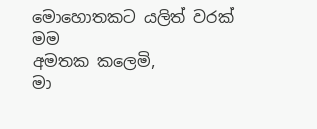මොහොතකට යලිත් වරක්
මම
අමතක කලෙමි,
මා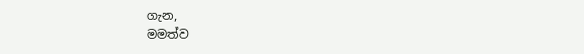ගැන,
මමත්ව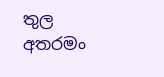තුල අතරමං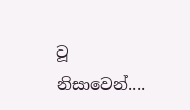වූ නිසාවෙන්....